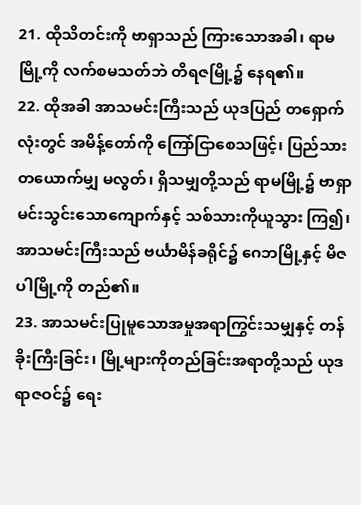21. ထိုသိတင်းကို ဗာရှာသည် ကြားသောအခါ၊ ရာမမြို့ကို လက်စမသတ်ဘဲ တိရဇမြို့၌ နေရ၏။
22. ထိုအခါ အာသမင်းကြီးသည် ယုဒပြည် တရှောက်လုံးတွင် အမိန့်တော်ကို ကြော်ငြာစေသဖြင့်၊ ပြည်သားတယောက်မျှ မလွတ်၊ ရှိသမျှတို့သည် ရာမမြို့၌ ဗာရှာမင်းသွင်းသောကျောက်နှင့် သစ်သားကိုယူသွား ကြ၍၊ အာသမင်းကြီးသည် ဗင်္ယာမိန်ခရိုင်၌ ဂေဘမြို့နှင့် မိဇပါမြို့ကို တည်၏။
23. အာသမင်းပြုမူသောအမှုအရာကြွင်းသမျှနှင့် တန်ခိုးကြီးခြင်း၊ မြို့များကိုတည်ခြင်းအရာတို့သည် ယုဒရာဇဝင်၌ ရေး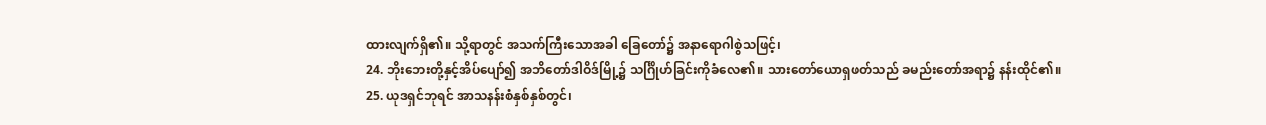ထားလျက်ရှိ၏။ သို့ရာတွင် အသက်ကြီးသောအခါ ခြေတော်၌ အနာရောဂါစွဲသဖြင့်၊
24. ဘိုးဘေးတို့နှင့်အိပ်ပျော်၍ အဘိတော်ဒါဝိဒ်မြို့၌ သင်္ဂြိုဟ်ခြင်းကိုခံလေ၏။ သားတော်ယောရှဖတ်သည် ခမည်းတော်အရာ၌ နန်းထိုင်၏။
25. ယုဒရှင်ဘုရင် အာသနန်းစံနှစ်နှစ်တွင်၊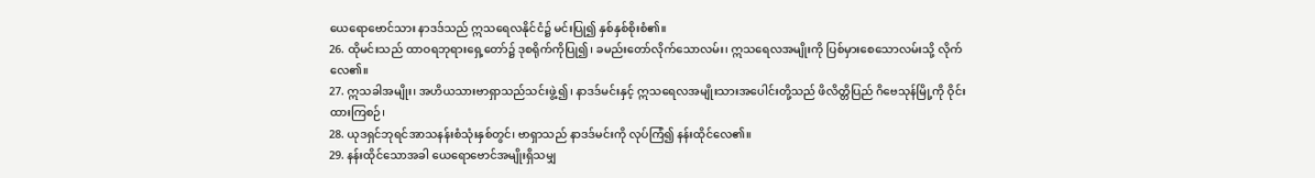ယေရောဗောင်သား နာဒဒ်သည် ဣသရေလနိုင်ငံ၌ မင်းပြု၍ နှစ်နှစ်စိုးစံ၏။
26. ထိုမင်းသည် ထာဝရဘုရားရှေ့တော်၌ ဒုစရိုက်ကိုပြု၍၊ ခမည်းတော်လိုက်သောလမ်း၊ ဣသရေလအမျိုးကို ပြစ်မှားစေသောလမ်းသို့ လိုက်လေ၏။
27. ဣသခါအမျိုး၊ အဟိယသားဗာရှာသည်သင်းဖွဲ့၍၊ နာဒဒ်မင်းနှင့် ဣသရေလအမျိုးသားအပေါင်းတို့သည် ဖိလိတ္တိပြည် ဂိဗေသုန်မြို့ကို ဝိုင်းထားကြစဉ်၊
28. ယုဒရှင်ဘုရင်အာသနန်းစံသုံးနှစ်တွင်၊ ဗာရှာသည် နာဒဒ်မင်းကို လုပ်ကြံ၍ နန်းထိုင်လေ၏။
29. နန်းထိုင်သောအခါ ယေရောဗောင်အမျိုးရှိသမျှ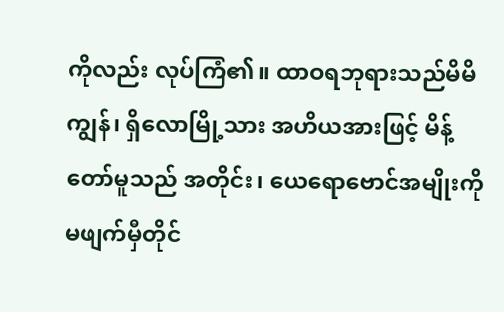ကိုလည်း လုပ်ကြံ၏။ ထာဝရဘုရားသည်မိမိကျွန်၊ ရှိလောမြို့သား အဟိယအားဖြင့် မိန့်တော်မူသည် အတိုင်း၊ ယေရောဗောင်အမျိုးကို မဖျက်မှီတိုင်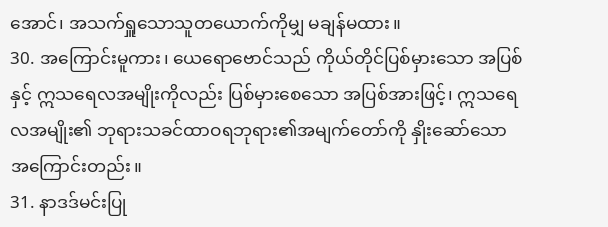အောင်၊ အသက်ရှူသောသူတယောက်ကိုမျှ မချန်မထား။
30. အကြောင်းမူကား၊ ယေရောဗောင်သည် ကိုယ်တိုင်ပြစ်မှားသော အပြစ်နှင့် ဣသရေလအမျိုးကိုလည်း ပြစ်မှားစေသော အပြစ်အားဖြင့်၊ ဣသရေလအမျိုး၏ ဘုရားသခင်ထာဝရဘုရား၏အမျက်တော်ကို နှိုးဆော်သောအကြောင်းတည်း။
31. နာဒဒ်မင်းပြု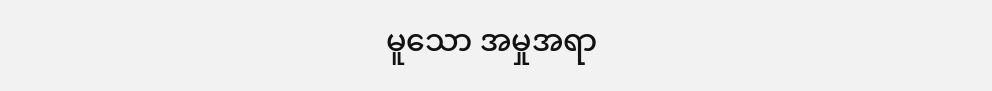မူသော အမှုအရာ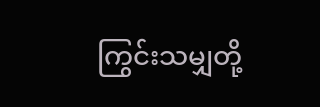ကြွင်းသမျှတို့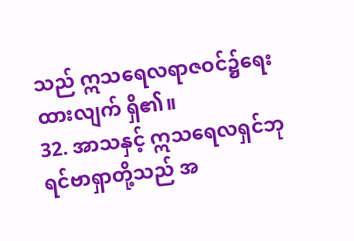သည် ဣသရေလရာဇဝင်၌ရေးထားလျက် ရှိ၏။
32. အာသနှင့် ဣသရေလရှင်ဘုရင်ဗာရှာတို့သည် အ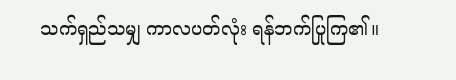သက်ရှည်သမျှ ကာလပတ်လုံး ရန်ဘက်ပြုကြ၏။